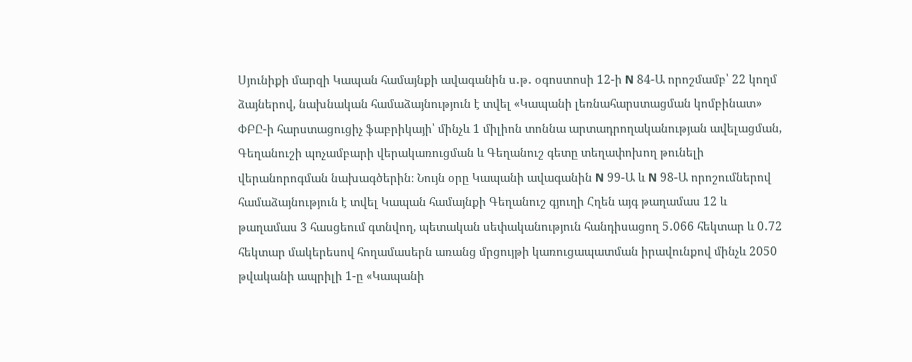Սյունիքի մարզի Կապան համայնքի ավագանին ս․թ․ օգոստոսի 12-ի N 84-Ա որոշմամբ՝ 22 կողմ ձայներով, նախնական համաձայնություն է տվել «Կապանի լեռնահարստացման կոմբինատ» ՓԲԸ-ի հարստացուցիչ ֆաբրիկայի՝ մինչև 1 միլիոն տոննա արտադրողականության ավելացման, Գեղանուշի պոչամբարի վերակառուցման և Գեղանուշ գետը տեղափոխող թունելի վերանորոգման նախագծերին։ Նույն օրը Կապանի ավագանին N 99-Ա և N 98-Ա որոշումներով համաձայնություն է տվել Կապան համայնքի Գեղանուշ գյուղի Հղեն այգ թաղամաս 12 և թաղամաս 3 հասցեում գտնվող, պետական սեփականություն հանդիսացող 5․066 հեկտար և 0․72 հեկտար մակերեսով հողամասերն առանց մրցույթի կառուցապատման իրավունքով մինչև 2050 թվականի ապրիլի 1-ը «Կապանի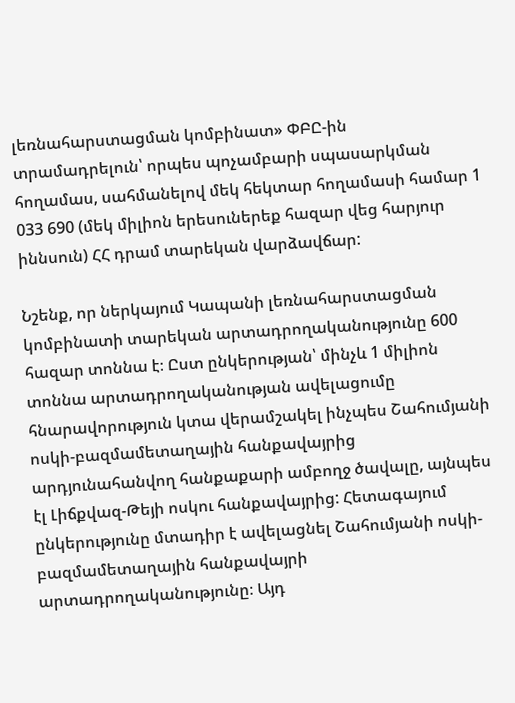լեռնահարստացման կոմբինատ» ՓԲԸ-ին տրամադրելուն՝ որպես պոչամբարի սպասարկման հողամաս, սահմանելով մեկ հեկտար հողամասի համար 1 033 690 (մեկ միլիոն երեսուներեք հազար վեց հարյուր իննսուն) ՀՀ դրամ տարեկան վարձավճար:

Նշենք, որ ներկայում Կապանի լեռնահարստացման կոմբինատի տարեկան արտադրողականությունը 600 հազար տոննա է։ Ըստ ընկերության՝ մինչև 1 միլիոն տոննա արտադրողականության ավելացումը հնարավորություն կտա վերամշակել ինչպես Շահումյանի ոսկի-բազմամետաղային հանքավայրից արդյունահանվող հանքաքարի ամբողջ ծավալը, այնպես էլ Լիճքվազ-Թեյի ոսկու հանքավայրից: Հետագայում ընկերությունը մտադիր է ավելացնել Շահումյանի ոսկի-բազմամետաղային հանքավայրի արտադրողականությունը։ Այդ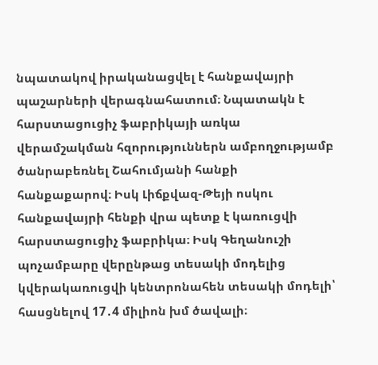նպատակով իրականացվել է հանքավայրի պաշարների վերագնահատում։ Նպատակն է հարստացուցիչ ֆաբրիկայի առկա վերամշակման հզորություններն ամբողջությամբ ծանրաբեռնել Շահումյանի հանքի հանքաքարով։ Իսկ Լիճքվազ-Թեյի ոսկու հանքավայրի հենքի վրա պետք է կառուցվի հարստացուցիչ ֆաբրիկա։ Իսկ Գեղանուշի պոչամբարը վերընթաց տեսակի մոդելից կվերակառուցվի կենտրոնահեն տեսակի մոդելի՝ հասցնելով 17․4 միլիոն խմ ծավալի։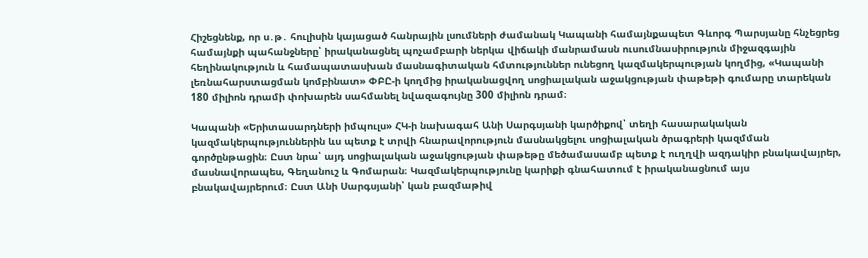Հիշեցնենք, որ ս․թ․ հուլիսին կայացած հանրային լսումների ժամանակ Կապանի համայնքապետ Գևորգ Պարսյանը հնչեցրեց համայնքի պահանջները՝ իրականացնել պոչամբարի ներկա վիճակի մանրամասն ուսումնասիրություն միջազգային հեղինակություն և համապատասխան մասնագիտական հմտություններ ունեցող կազմակերպության կողմից, «Կապանի լեռնահարստացման կոմբինատ» ՓԲԸ-ի կողմից իրականացվող սոցիալական աջակցության փաթեթի գումարը տարեկան 180 միլիոն դրամի փոխարեն սահմանել նվազագույնը 300 միլիոն դրամ։

Կապանի «Երիտասարդների իմպուլս» ՀԿ-ի նախագահ Անի Սարգսյանի կարծիքով՝ տեղի հասարակական կազմակերպություններին ևս պետք է տրվի հնարավորություն մասնակցելու սոցիալական ծրագրերի կազմման գործընթացին։ Ըստ նրա՝ այդ սոցիալական աջակցության փաթեթը մեծամասամբ պետք է ուղղվի ազդակիր բնակավայրեր, մասնավորապես, Գեղանուշ և Գոմարան։ Կազմակերպությունը կարիքի գնահատում է իրականացնում այս բնակավայրերում։ Ըստ Անի Սարգսյանի՝ կան բազմաթիվ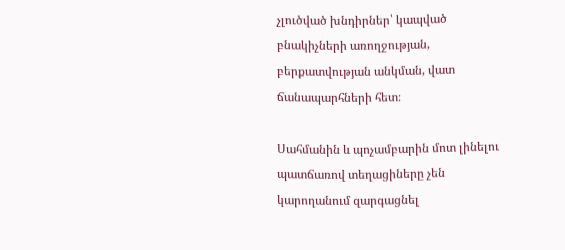չլուծված խնդիրներ՝ կապված բնակիչների առողջության, բերքատվության անկման, վատ ճանապարհների հետ։

Սահմանին և պոչամբարին մոտ լինելու պատճառով տեղացիները չեն կարողանում զարգացնել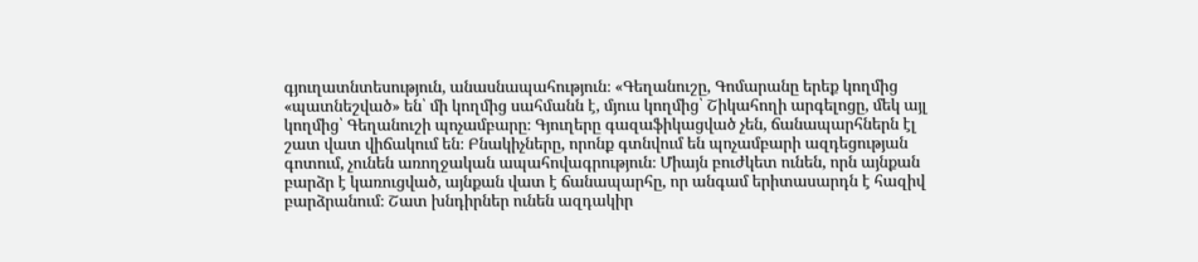գյուղատնտեսություն, անասնապահություն։ «Գեղանուշը, Գոմարանը երեք կողմից «պատնեշված» են՝ մի կողմից սահմանն է, մյուս կողմից՝ Շիկահողի արգելոցը, մեկ այլ կողմից՝ Գեղանուշի պոչամբարը։ Գյուղերը գազաֆիկացված չեն, ճանապարհներն էլ շատ վատ վիճակում են։ Բնակիչները, որոնք գտնվում են պոչամբարի ազդեցության գոտում, չունեն առողջական ապահովագրություն։ Միայն բուժկետ ունեն, որն այնքան բարձր է կառուցված, այնքան վատ է ճանապարհը, որ անգամ երիտասարդն է հազիվ բարձրանում։ Շատ խնդիրներ ունեն ազդակիր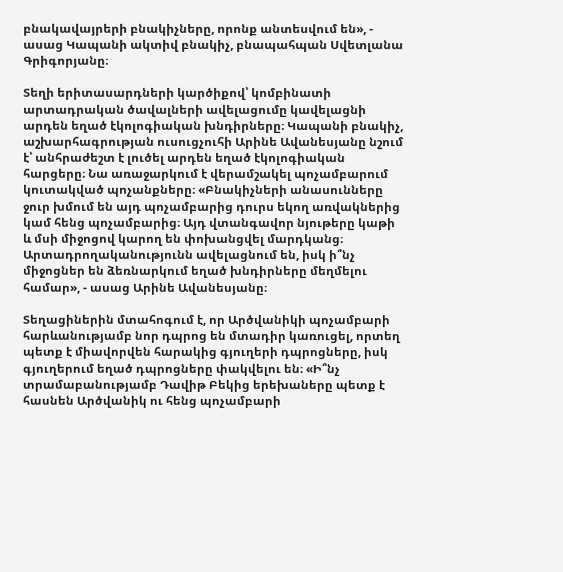բնակավայրերի բնակիչները, որոնք անտեսվում են», - ասաց Կապանի ակտիվ բնակիչ, բնապահպան Սվետլանա Գրիգորյանը։

Տեղի երիտասարդների կարծիքով՝ կոմբինատի արտադրական ծավալների ավելացումը կավելացնի արդեն եղած էկոլոգիական խնդիրները։ Կապանի բնակիչ, աշխարհագրության ուսուցչուհի Արինե Ավանեսյանը նշում է՝ անհրաժեշտ է լուծել արդեն եղած էկոլոգիական հարցերը։ Նա առաջարկում է վերամշակել պոչամբարում կուտակված պոչանքները։ «Բնակիչների անասունները ջուր խմում են այդ պոչամբարից դուրս եկող առվակներից կամ հենց պոչամբարից։ Այդ վտանգավոր նյութերը կաթի և մսի միջոցով կարող են փոխանցվել մարդկանց։ Արտադրողականությունն ավելացնում են, իսկ ի՞նչ միջոցներ են ձեռնարկում եղած խնդիրները մեղմելու համար», - ասաց Արինե Ավանեսյանը։

Տեղացիներին մտահոգում է, որ Արծվանիկի պոչամբարի հարևանությամբ նոր դպրոց են մտադիր կառուցել, որտեղ պետք է միավորվեն հարակից գյուղերի դպրոցները, իսկ գյուղերում եղած դպրոցները փակվելու են։ «Ի՞նչ տրամաբանությամբ Դավիթ Բեկից երեխաները պետք է հասնեն Արծվանիկ ու հենց պոչամբարի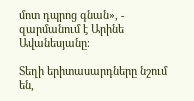մոտ դպրոց գնան», - զարմանում է Արինե Ավանեսյանը։

Տեղի երիտասարդները նշում են,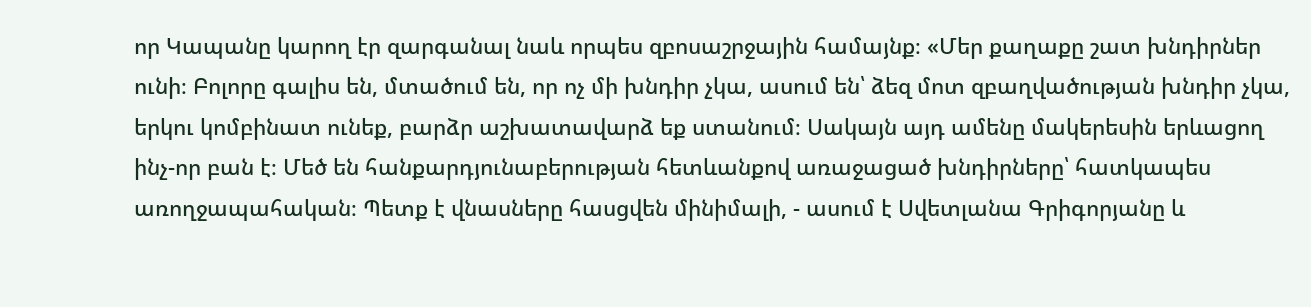որ Կապանը կարող էր զարգանալ նաև որպես զբոսաշրջային համայնք։ «Մեր քաղաքը շատ խնդիրներ ունի։ Բոլորը գալիս են, մտածում են, որ ոչ մի խնդիր չկա, ասում են՝ ձեզ մոտ զբաղվածության խնդիր չկա, երկու կոմբինատ ունեք, բարձր աշխատավարձ եք ստանում։ Սակայն այդ ամենը մակերեսին երևացող ինչ-որ բան է։ Մեծ են հանքարդյունաբերության հետևանքով առաջացած խնդիրները՝ հատկապես առողջապահական։ Պետք է վնասները հասցվեն մինիմալի, - ասում է Սվետլանա Գրիգորյանը և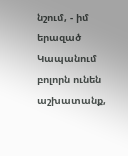նշում, - իմ երազած Կապանում բոլորն ունեն աշխատանք,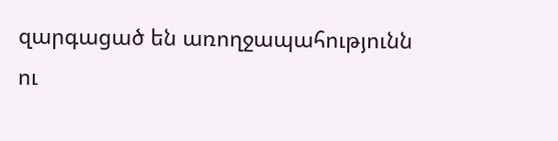զարգացած են առողջապահությունն ու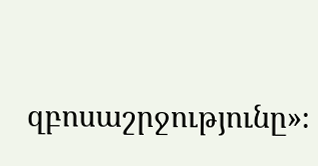զբոսաշրջությունը»։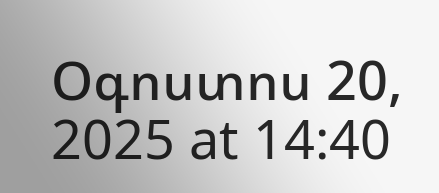Օգոստոս 20, 2025 at 14:40